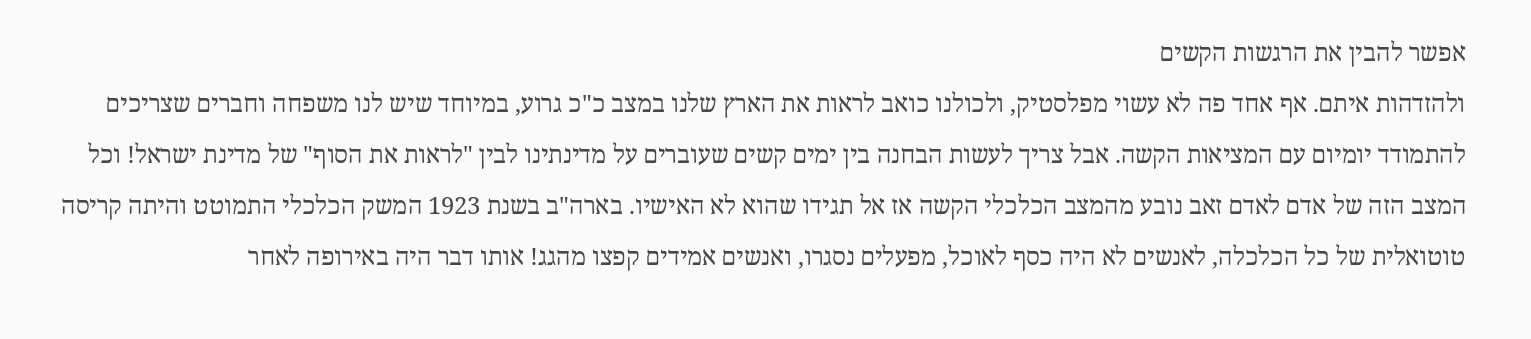אפשר להבין את הרגשות הקשים
ולהזדהות איתם. אף אחד פה לא עשוי מפלסטיק, ולכולנו כואב לראות את הארץ שלנו במצב כ"כ גרוע, במיוחד שיש לנו משפחה וחברים שצריכים להתמודד יומיום עם המציאות הקשה. אבל צריך לעשות הבחנה בין ימים קשים שעוברים על מדינתינו לבין "לראות את הסוף" של מדינת ישראל! וכל המצב הזה של אדם לאדם זאב נובע מהמצב הכלכלי הקשה אז אל תגידו שהוא לא האישיו. בארה"ב בשנת 1923 המשק הכלכלי התמוטט והיתה קריסה טוטואלית של כל הכלכלה, לאנשים לא היה כסף לאוכל, מפעלים נסגרו, ואנשים אמידים קפצו מהגג! אותו דבר היה באירופה לאחר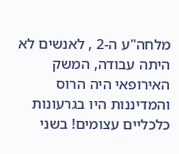מלחה"ע ה-2 , לאנשים לא היתה עבודה, המשק האירופאי היה הרוס והמדיננות היו בגרעונות כלכליים עצומים! בשני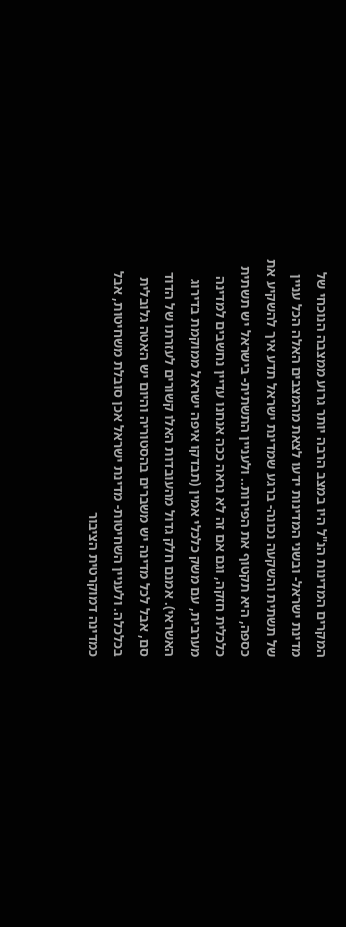המקרים המדינות הנ"ל היו במצב הרבה יותר גרוע ממצבה הנוכחי של מדינת ישראל- ובשני המדינות ידעו לצאת מהמצבים האלה הכל עניין של תשתית והשקעה נכונה- ברגע שמדינת ישראל תדע איך להשקיע את כספה, היא תקטוף את הפירות.. ולעניין התשתית- בישראל יש תשתית כלכלית חזקה, וגם אם זה לא נראה ככה אנחנו עדיין נחשבים למדינה מערבית, עם משק כלכלי אמין (תבדקו איפה ישראל ממוקמת בדירוג האשראי). אמנם חלק גדול מהעובדות האלו קשורים לעזרתו של הדוד סם, אבל לכל מדינה יש משברים בהסטוריה והיום יש האטה גלובלית בכלכלה. ולעניין השחיטות- מדינת ישראל אכן סובלת משחיטות, אבל כמדינה דמוקרטית הציבור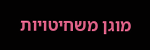מוגן משחיטויות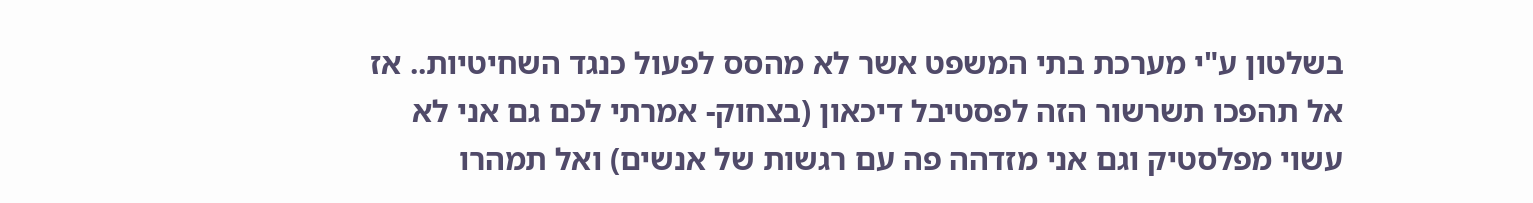בשלטון ע"י מערכת בתי המשפט אשר לא מהסס לפעול כנגד השחיטיות.. אז אל תהפכו תשרשור הזה לפסטיבל דיכאון (בצחוק- אמרתי לכם גם אני לא עשוי מפלסטיק וגם אני מזדהה פה עם רגשות של אנשים) ואל תמהרו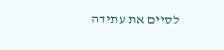לסיים את עתידה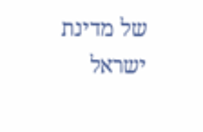של מדינת ישראל